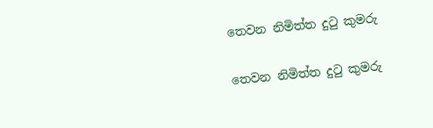තෙවන නිමිත්ත දුටු කුමරු

තෙවන නිමිත්ත දුටු කුමරු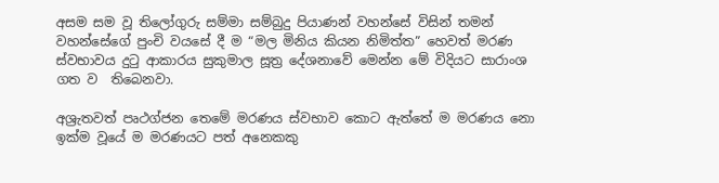අසම සම වූ තිලෝගුරු සම්මා සම්බුදු පියාණන් වහන්සේ විසින් තමන් වහන්සේගේ පුංචි වයසේ දී ම “මල මිනිය කියන නිමිත්ත” හෙවත් මරණ ස්වභාවය දුටු ආකාරය සුකුමාල සූත්‍ර දේශනාවේ මෙන්න මේ විදියට සාරාංශ ගත ව  තිබෙනවා.

අශ්‍රැතවත් පෘථග්ජන තෙමේ මරණය ස්වභාව කොට ඇත්තේ ම මරණය නො ඉක්ම වූයේ ම මරණයට පත් අනෙකකු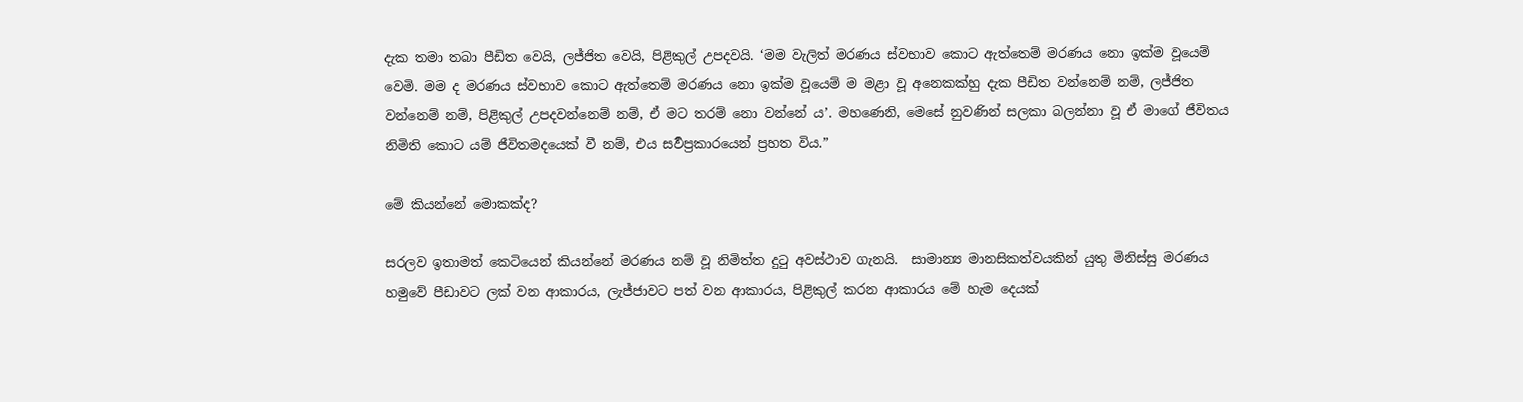දැක තමා තබා පීඩිත වෙයි, ලජ්ජිත වෙයි, පිළිකුල් උපදවයි. ‘මම වැලිත් මරණය ස්වභාව කොට ඇත්තෙම් මරණය නො ඉක්ම වූයෙම් වෙමි. මම ද මරණය ස්වභාව කොට ඇත්තෙම් මරණය නො ඉක්ම වූයෙම් ම මළා වූ අනෙකක්හු දැක පීඩිත වන්නෙම් නම්, ලජ්ජිත වන්නෙම් නම්, පිළිකුල් උපදවන්නෙම් නම්, ඒ මට තරම් නො වන්නේ ය’. මහණෙනි, මෙසේ නුවණින් සලකා බලන්නා වූ ඒ මාගේ ජීවිතය නිමිති කොට යම් ජීවිතමදයෙක් වී නම්, එය සර්‍වප්‍රකාරයෙන් ප්‍රහත විය.”

මේ කියන්නේ මොකක්ද?

සරලව ඉතාමත් කෙටියෙන් කියන්නේ මරණය නම් වූ නිමිත්ත දුටු අවස්ථාව ගැනයි.  සාමාන්‍ය මානසිකත්වයකින් යුතු මිනිස්සු මරණය හමුවේ පීඩාවට ලක් වන ආකාරය, ලැජ්ජාවට පත් වන ආකාරය, පිළිකුල් කරන ආකාරය මේ හැම දෙයක්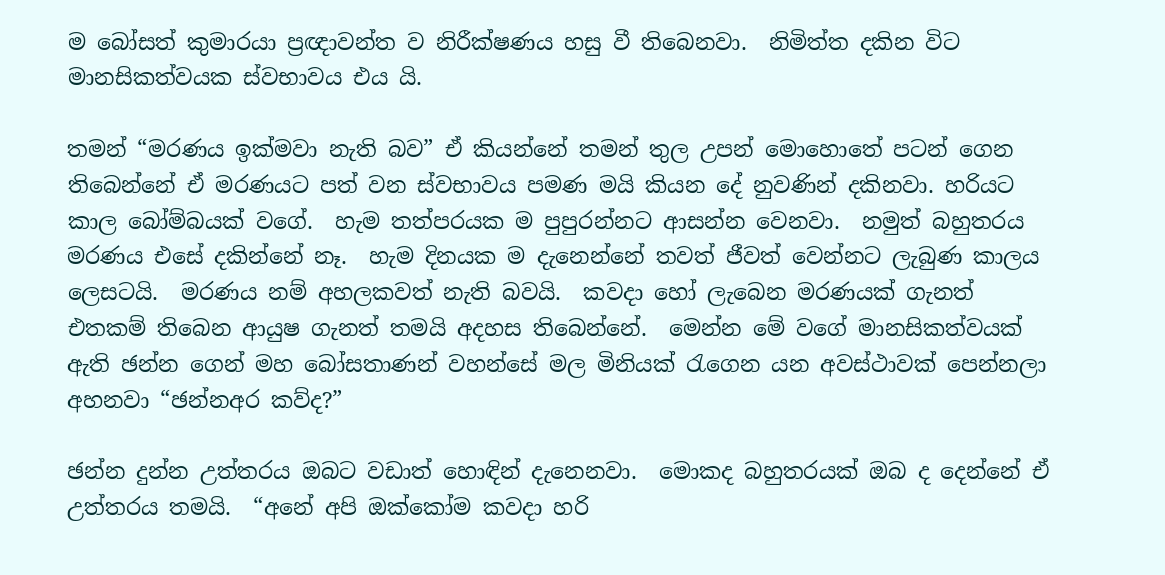ම බෝසත් කුමාරයා ප්‍රඥාවන්ත ව නිරීක්ෂණය හසු වී තිබෙනවා.  නිමිත්ත දකින විට මානසිකත්වයක ස්වභාවය එය යි.

තමන් “මරණය ඉක්මවා නැති බව” ඒ කියන්නේ තමන් තුල උපන් මොහොතේ පටන් ගෙන තිබෙන්නේ ඒ මරණයට පත් වන ස්වභාවය පමණ මයි කියන දේ නුවණින් දකිනවා. හරියට කාල බෝම්බයක් වගේ.  හැම තත්පරයක ම පුපුරන්නට ආසන්න වෙනවා.  නමුත් බහුතරය මරණය එසේ දකින්නේ නෑ.  හැම දිනයක ම දැනෙන්නේ තවත් ජීවත් වෙන්නට ලැබුණ කාලය ලෙසටයි.  මරණය නම් අහලකවත් නැති බවයි.  කවදා හෝ ලැබෙන මරණයක් ගැනත් එතකම් තිබෙන ආයුෂ ගැනත් තමයි අදහස තිබෙන්නේ.  මෙන්න මේ වගේ මානසිකත්වයක් ඇති ඡන්න ගෙන් මහ බෝසතාණන් වහන්සේ මල මිනියක් රැගෙන යන අවස්ථාවක් පෙන්නලා අහනවා “ඡන්නඅර කව්ද?”

ඡන්න දුන්න උත්තරය ඔබට වඩාත් හොඳින් දැනෙනවා.  මොකද බහුතරයක් ඔබ ද දෙන්නේ ඒ උත්තරය තමයි.  “අනේ අපි ඔක්කෝම කවදා හරි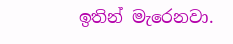ඉතින් මැරෙනවා.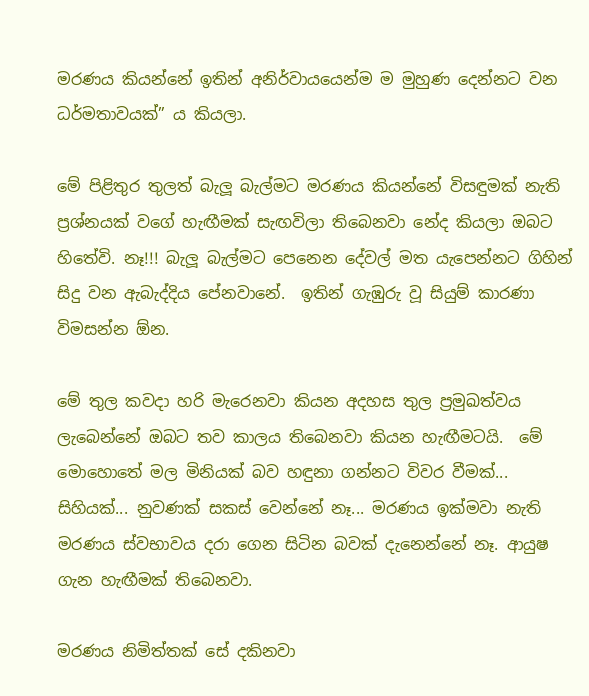මරණය කියන්නේ ඉතින් අනිර්වායයෙන්ම ම මුහුණ දෙන්නට වන ධර්මතාවයක්” ය කියලා.

මේ පිළිතුර තුලත් බැලූ බැල්මට මරණය කියන්නේ විසඳුමක් නැති ප්‍රශ්නයක් වගේ හැඟීමක් සැඟවිලා තිබෙනවා නේද කියලා ඔබට හිතේවි. නෑ!!! බැලූ බැල්මට පෙනෙන දේවල් මත යැපෙන්නට ගිහින් සිදු වන ඇබැද්දිය පේනවානේ.  ඉතින් ගැඹුරු වූ සියුම් කාරණා විමසන්න ඕන.

මේ තුල කවදා හරි මැරෙනවා කියන අදහස තුල ප්‍රමුඛත්වය ලැබෙන්නේ ඔබට තව කාලය තිබෙනවා කියන හැඟීමටයි.  මේ මොහොතේ මල මිනියක් බව හඳුනා ගන්නට විවර වීමක්... සිහියක්... නුවණක් සකස් වෙන්නේ නෑ... මරණය ඉක්මවා නැති මරණය ස්වභාවය දරා ගෙන සිටින බවක් දැනෙන්නේ නෑ. ආයුෂ ගැන හැඟීමක් තිබෙනවා.

මරණය නිමිත්තක් සේ දකිනවා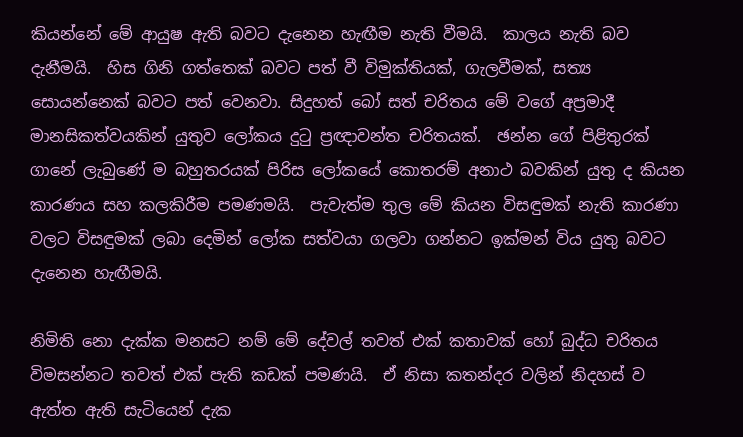කියන්නේ මේ ආයුෂ ඇති බවට දැනෙන හැඟීම නැති වීමයි.  කාලය නැති බව දැනීමයි.  හිස ගිනි ගත්තෙක් බවට පත් වී විමුක්තියක්, ගැලවීමක්, සත්‍ය සොයන්නෙක් බවට පත් වෙනවා. සිදුහත් බෝ සත් චරිතය මේ වගේ අප්‍රමාදී මානසිකත්වයකින් යුතුව ලෝකය දුටු ප්‍රඥාවන්ත චරිතයක්.  ඡන්න ගේ පිළිතුරක් ගානේ ලැබුණේ ම බහුතරයක් පිරිස ලෝකයේ කොතරම් අනාථ බවකින් යුතු ද කියන කාරණය සහ කලකිරීම පමණමයි.  පැවැත්ම තුල මේ කියන විසඳුමක් නැති කාරණා වලට විසඳුමක් ලබා දෙමින් ලෝක සත්වයා ගලවා ගන්නට ඉක්මන් විය යුතු බවට දැනෙන හැඟීමයි.

නිමිති නො දැක්ක මනසට නම් මේ දේවල් තවත් එක් කතාවක් හෝ බුද්ධ චරිතය විමසන්නට තවත් එක් පැති කඩක් පමණයි.  ඒ නිසා කතන්දර වලින් නිදහස් ව ඇත්ත ඇති සැටියෙන් දැක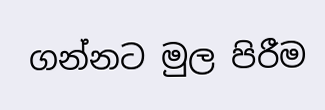ගන්නට මුල පිරීම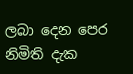ලබා දෙන පෙර නිමිති දැක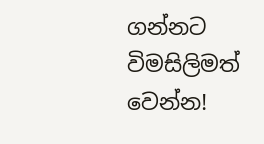ගන්නට විමසිලිමත් වෙන්න!